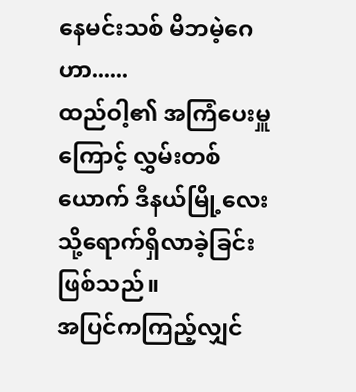နေမင်းသစ် မိဘမဲ့ဂေဟာ......
ထည်ဝါ့၏ အကြံပေးမှူကြောင့် လွှမ်းတစ်ယောက် ဒီနယ်မြို့လေးသို့ရောက်ရှိလာခဲ့ခြင်းဖြစ်သည်။
အပြင်ကကြည့်လျှင်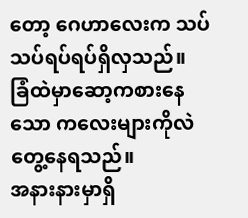တော့ ဂေဟာလေးက သပ်သပ်ရပ်ရပ်ရှိလှသည်။
ခြံထဲမှာဆော့ကစားနေသော ကလေးများကိုလဲ တွေ့နေရသည်။
အနားနားမှာရှိ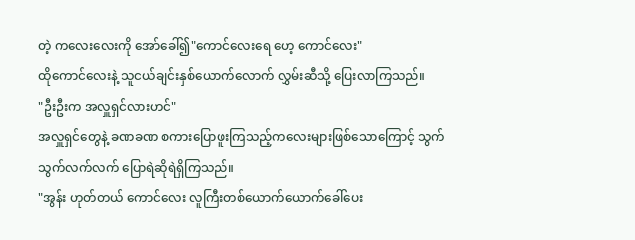တဲ့ ကလေးလေးကို အော်ခေါ်၍"ကောင်လေးရေ ဟေ့ ကောင်လေး"
ထိုကောင်လေးနဲ့ သူငယ်ချင်းနှစ်ယောက်လောက် လွှမ်းဆီသို့ ပြေးလာကြသည်။
"ဦးဦးက အလှူရှင်လားဟင်"
အလှူရှင်တွေနဲ့ ခဏခဏ စကားပြောဖူးကြသည့်ကလေးများဖြစ်သောကြောင့် သွက်သွက်လက်လက် ပြောရဲဆိုရဲရှိကြသည်။
"အွန်း ဟုတ်တယ် ကောင်လေး လူကြီးတစ်ယောက်ယောက်ခေါ်ပေး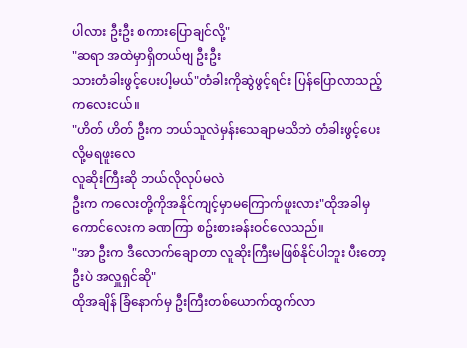ပါလား ဦးဦး စကားပြောချင်လို့"
"ဆရာ အထဲမှာရှိတယ်ဗျ ဦးဦး
သားတံခါးဖွင့်ပေးပါ့မယ်"တံခါးကိုဆွဲဖွင့်ရင်း ပြန်ပြောလာသည့် ကလေးငယ်။
"ဟိတ် ဟိတ် ဦးက ဘယ်သူလဲမှန်းသေချာမသိဘဲ တံခါးဖွင့်ပေးလို့မရဖူးလေ
လူဆိုးကြီးဆို ဘယ်လိုလုပ်မလဲ
ဦးက ကလေးတို့ကိုအနိုင်ကျင့်မှာမကြောက်ဖူးလား"ထိုအခါမှ ကောင်လေးက ခဏကြာ စဥ်းစားခန်းဝင်လေသည်။
"အာ ဦးက ဒီလောက်ချောတာ လူဆိုးကြီးမဖြစ်နိုင်ပါဘူး ပီးတော့ ဦးပဲ အလှူရှင်ဆို"
ထိုအချိန် ခြံနောက်မှ ဦးကြီးတစ်ယောက်ထွက်လာ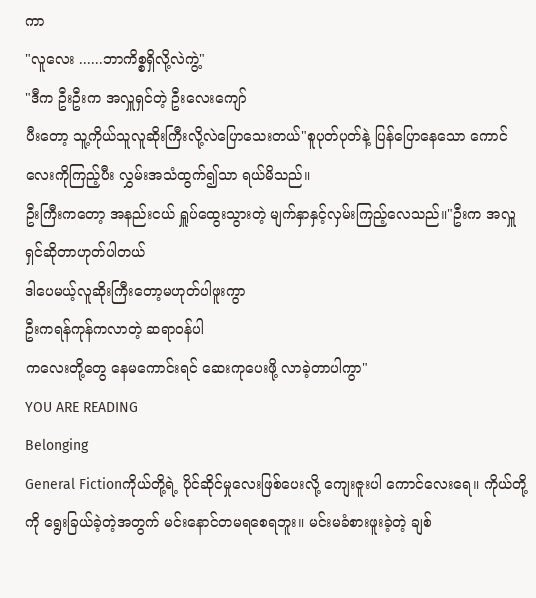ကာ
"လူလေး ......ဘာကိစ္စရှိလို့လဲကွဲ့"
"ဒီက ဦးဦးက အလှူရှင်တဲ့ ဦးလေးကျော်
ပီးတော့ သူ့ကိုယ်သူလူဆိုးကြီးလို့လဲပြောသေးတယ်"စူပုတ်ပုတ်နဲ့ ပြန်ပြောနေသော ကောင်လေးကိုကြည့်ပီး လွှမ်းအသံထွက်၍သာ ရယ်မိသည်။
ဦးကြီးကတော့ အနည်းငယ် ရှူပ်ထွေးသွားတဲ့ မျက်နှာနှင့်လှမ်းကြည့်လေသည်။"ဦးက အလှူရှင်ဆိုတာဟုတ်ပါတယ်
ဒါပေမယ့်လူဆိုးကြီးတော့မဟုတ်ပါဖူးကွာ
ဦးကရန်ကုန်ကလာတဲ့ ဆရာဝန်ပါ
ကလေးတို့တွေ နေမကောင်းရင် ဆေးကုပေးဖို့ လာခဲ့တာပါကွာ"
YOU ARE READING
Belonging
General Fictionကိုယ်တို့ရဲ့ ပိုင်ဆိုင်မှုလေးဖြစ်ပေးလို့ ကျေးဇူးပါ ကောင်လေးရေ။ ကိုယ်တို့ကို ရွေးခြယ်ခဲ့တဲ့အတွက် မင်းနောင်တမရစေရဘူး။ မင်းမခံစားဖူးခဲ့တဲ့ ချစ်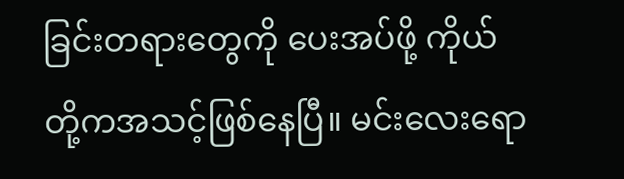ခြင်းတရားတွေကို ပေးအပ်ဖို့ ကိုယ်တို့ကအသင့်ဖြစ်နေပြီ။ မင်းလေးရော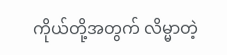ကိုယ်တို့အတွက် လိမ္မာတဲ့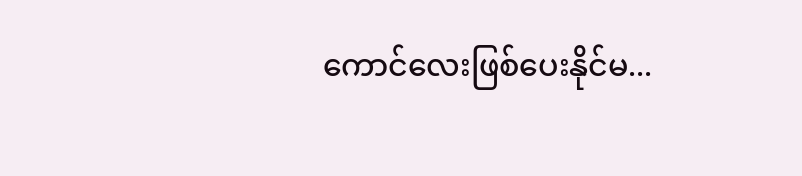ကောင်လေးဖြစ်ပေးနိုင်မ...